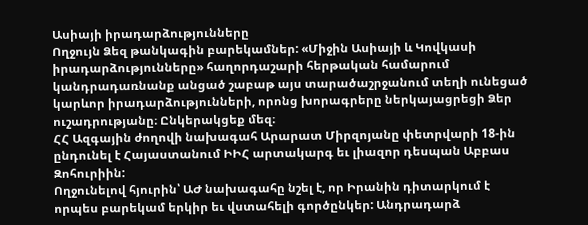Ասիայի իրադարձությունները
Ողջույն Ձեզ թանկագին բարեկամներ: «Միջին Ասիայի և Կովկասի իրադարձությունները» հաղորդաշարի հերթական համարում կանդրադառնանք անցած շաբաթ այս տարածաշրջանում տեղի ունեցած կարևոր իրադարձությունների, որոնց խորագրերը ներկայացրեցի Ձեր ուշադրությանը։ Ընկերակցեք մեզ։
ՀՀ Ազգային ժողովի նախագահ Արարատ Միրզոյանը փետրվարի 18-ին ընդունել է Հայաստանում ԻԻՀ արտակարգ եւ լիազոր դեսպան Աբբաս Զոհուրիին:
Ողջունելով հյուրին՝ ԱԺ նախագահը նշել է, որ Իրանին դիտարկում է որպես բարեկամ երկիր եւ վստահելի գործընկեր: Անդրադարձ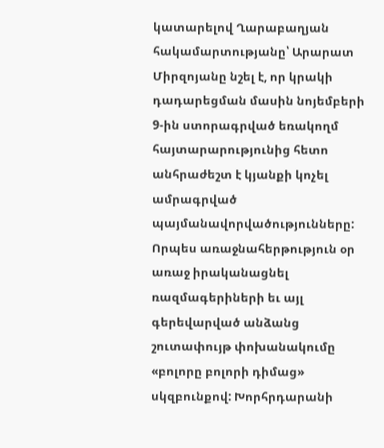կատարելով Ղարաբաղյան հակամարտությանը՝ Արարատ Միրզոյանը նշել է, որ կրակի դադարեցման մասին նոյեմբերի 9-ին ստորագրված եռակողմ հայտարարությունից հետո անհրաժեշտ է կյանքի կոչել ամրագրված պայմանավորվածությունները: Որպես առաջնահերթություն օր առաջ իրականացնել ռազմագերիների եւ այլ գերեվարված անձանց շուտափույթ փոխանակումը «բոլորը բոլորի դիմաց» սկզբունքով: Խորհրդարանի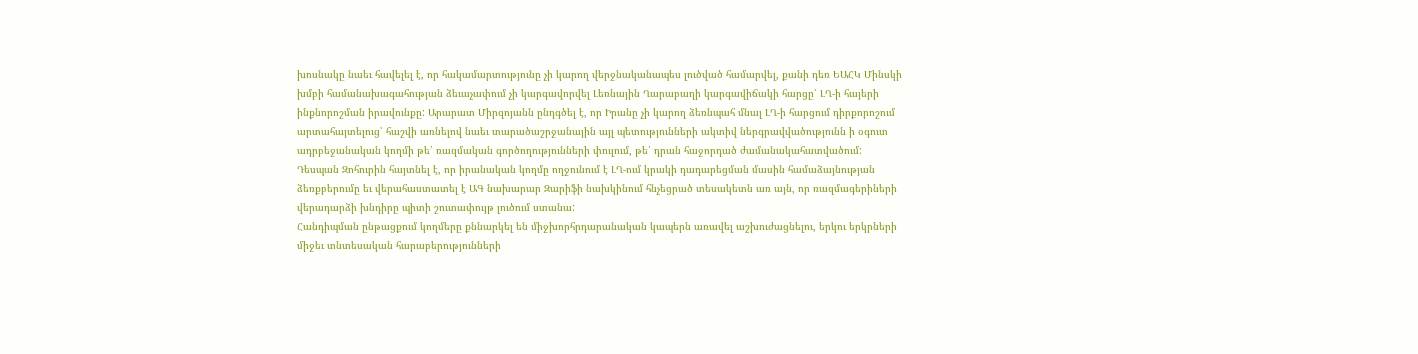խոսնակը նաեւ հավելել է, որ հակամարտությունը չի կարող վերջնականապես լուծված համարվել, քանի դեռ ԵԱՀԿ Մինսկի խմբի համանախագահության ձեւաչափում չի կարգավորվել Լեռնային Ղարաբաղի կարգավիճակի հարցը՝ ԼՂ-ի հայերի ինքնորոշման իրավունքը: Արարատ Միրզոյանն ընդգծել է, որ Իրանը չի կարող ձեռնպահ մնալ ԼՂ-ի հարցում դիրքորոշում արտահայտելուց՝ հաշվի առնելով նաեւ տարածաշրջանային այլ պետությունների ակտիվ ներգրավվածությունն ի օգուտ ադրբեջանական կողմի թե՛ ռազմական գործողությունների փուլում, թե՛ դրան հաջորդած ժամանակահատվածում:
Դեսպան Զոհուրին հայտնել է, որ իրանական կողմը ողջունում է ԼՂ-ում կրակի դադարեցման մասին համաձայնության ձեռքբերումը եւ վերահաստատել է ԱԳ նախարար Զարիֆի նախկինում հնչեցրած տեսակետն առ այն, որ ռազմագերիների վերադարձի խնդիրը պիտի շուտափույթ լուծում ստանա:
Հանդիպման ընթացքում կողմերը քննարկել են միջխորհրդարանական կապերն առավել աշխուժացնելու, երկու երկրների միջեւ տնտեսական հարաբերությունների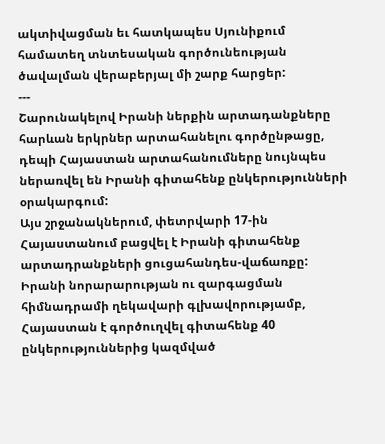ակտիվացման եւ հատկապես Սյունիքում համատեղ տնտեսական գործունեության ծավալման վերաբերյալ մի շարք հարցեր:
---
Շարունակելով Իրանի ներքին արտադանքները հարևան երկրներ արտահանելու գործընթացը, դեպի Հայաստան արտահանումները նույնպես ներառվել են Իրանի գիտահենք ընկերությունների օրակարգում:
Այս շրջանակներում, փետրվարի 17-ին Հայաստանում բացվել է Իրանի գիտահենք արտադրանքների ցուցահանդես-վաճառքը:
Իրանի նորարարության ու զարգացման հիմնադրամի ղեկավարի գլխավորությամբ, Հայաստան է գործուղվել գիտահենք 40 ընկերություններից կազմված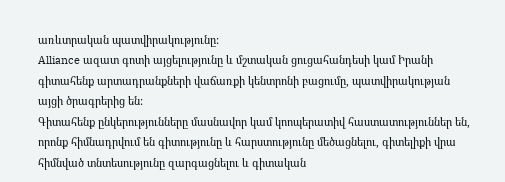առևտրական պատվիրակությունը:
Alliance ազատ գոտի այցելությունը և մշտական ցուցահանդեսի կամ Իրանի գիտահենք արտադրանքների վաճառքի կենտրոնի բացումը, պատվիրակության այցի ծրագրերից են:
Գիտահենք ընկերությունները մասնավոր կամ կոոպերատիվ հաստատություններ են, որոնք հիմնադրվում են գիտությունը և հարստությունը մեծացնելու, գիտելիքի վրա հիմնված տնտեսությունը զարգացնելու և գիտական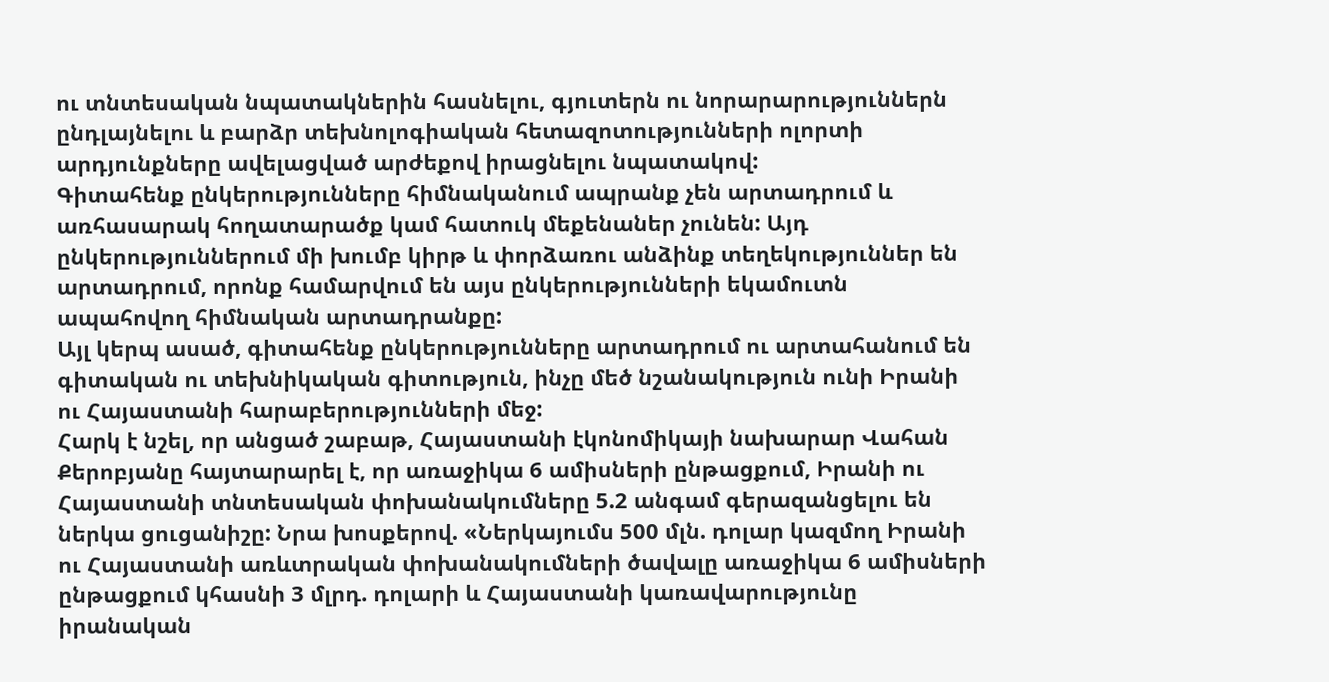ու տնտեսական նպատակներին հասնելու, գյուտերն ու նորարարություններն ընդլայնելու և բարձր տեխնոլոգիական հետազոտությունների ոլորտի արդյունքները ավելացված արժեքով իրացնելու նպատակով:
Գիտահենք ընկերությունները հիմնականում ապրանք չեն արտադրում և առհասարակ հողատարածք կամ հատուկ մեքենաներ չունեն: Այդ ընկերություններում մի խումբ կիրթ և փորձառու անձինք տեղեկություններ են արտադրում, որոնք համարվում են այս ընկերությունների եկամուտն ապահովող հիմնական արտադրանքը:
Այլ կերպ ասած, գիտահենք ընկերությունները արտադրում ու արտահանում են գիտական ու տեխնիկական գիտություն, ինչը մեծ նշանակություն ունի Իրանի ու Հայաստանի հարաբերությունների մեջ:
Հարկ է նշել, որ անցած շաբաթ, Հայաստանի էկոնոմիկայի նախարար Վահան Քերոբյանը հայտարարել է, որ առաջիկա 6 ամիսների ընթացքում, Իրանի ու Հայաստանի տնտեսական փոխանակումները 5.2 անգամ գերազանցելու են ներկա ցուցանիշը: Նրա խոսքերով. «Ներկայումս 500 մլն. դոլար կազմող Իրանի ու Հայաստանի առևտրական փոխանակումների ծավալը առաջիկա 6 ամիսների ընթացքում կհասնի 3 մլրդ. դոլարի և Հայաստանի կառավարությունը իրանական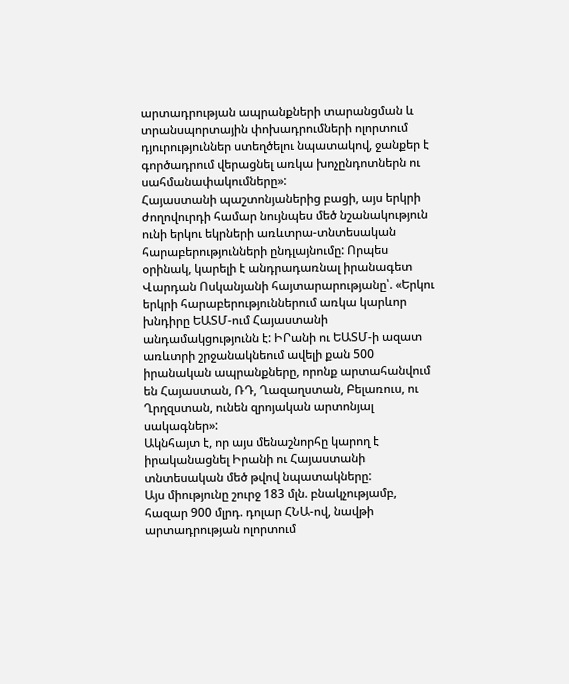արտադրության ապրանքների տարանցման և տրանսպորտային փոխադրումների ոլորտում դյուրություններ ստեղծելու նպատակով, ջանքեր է գործադրում վերացնել առկա խոչընդոտներն ու սահմանափակումները»:
Հայաստանի պաշտոնյաներից բացի, այս երկրի ժողովուրդի համար նույնպես մեծ նշանակություն ունի երկու եկրների առևտրա-տնտեսական հարաբերությունների ընդլայնումը: Որպես օրինակ, կարելի է անդրադառնալ իրանագետ Վարդան Ոսկանյանի հայտարարությանը՝. «Երկու երկրի հարաբերություններում առկա կարևոր խնդիրը ԵԱՏՄ-ում Հայաստանի անդամակցությունն է: ԻՐանի ու ԵԱՏՄ-ի ազատ առևտրի շրջանակնեում ավելի քան 500 իրանական ապրանքները, որոնք արտահանվում են Հայաստան, ՌԴ, Ղազաղստան, Բելառուս, ու Ղրղզստան, ունեն զրոյական արտոնյալ սակագներ»:
Ակնհայտ է, որ այս մենաշնորհը կարող է իրականացնել Իրանի ու Հայաստանի տնտեսական մեծ թվով նպատակները:
Այս միությունը շուրջ 183 մլն. բնակչությամբ, հազար 900 մլրդ. դոլար ՀՆԱ-ով, նավթի արտադրության ոլորտում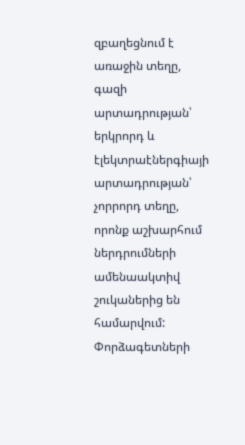զբաղեցնում է առաջին տեղը, գազի արտադրության՝ երկրորդ և էլեկտրաէներգիայի արտադրության՝ չորրորդ տեղը, որոնք աշխարհում ներդրումների ամենաակտիվ շուկաներից են համարվում: Փորձագետների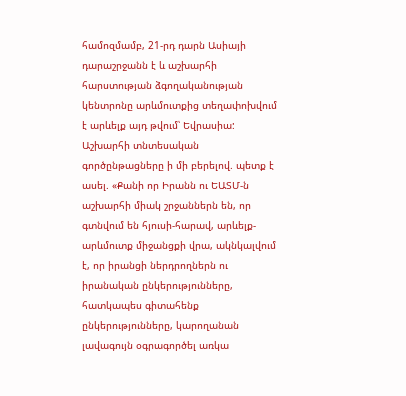համոզմամբ, 21-րդ դարն Ասիայի դարաշրջանն է և աշխարհի հարստության ձգողականության կենտրոնը արևմուտքից տեղափոխվում է արևելք այդ թվում՝ Եվրասիա:
Աշխարհի տնտեսական գործընթացները ի մի բերելով. պետք է ասել. «Քանի որ Իրանն ու ԵԱՏՄ-ն աշխարհի միակ շրջաններն են, որ գտնվում են հյուսի-հարավ, արևելք-արևմուտք միջանցքի վրա, ակնկալվում է, որ իրանցի ներդրողներն ու իրանական ընկերությունները, հատկապես գիտահենք ընկերությունները, կարողանան լավագույն օգրագործել առկա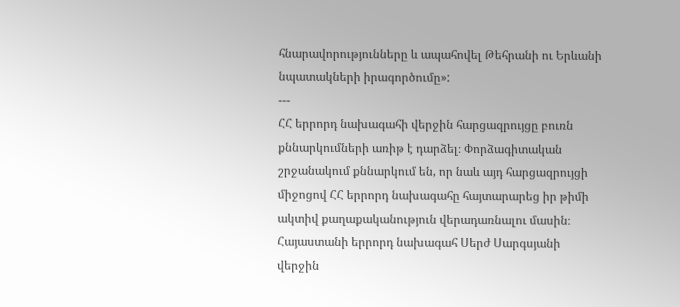հնարավորությունները և ապահովել Թեհրանի ու Երևանի նպատակների իրագործումը»:
---
ՀՀ երրորդ նախագահի վերջին հարցազրույցը բուռն քննարկումների առիթ է դարձել։ Փորձագիտական շրջանակում քննարկում են, որ նաև այդ հարցազրույցի միջոցով ՀՀ երրորդ նախագահը հայտարարեց իր թիմի ակտիվ քաղաքականություն վերադառնալու մասին։ Հայաստանի երրորդ նախագահ Սերժ Սարգսյանի վերջին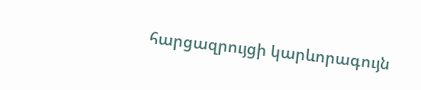հարցազրույցի կարևորագույն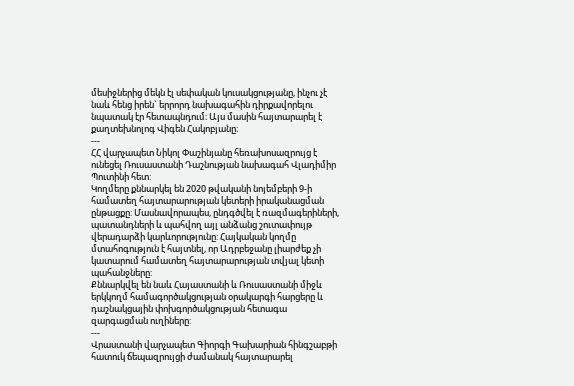մեսիջներից մեկն էլ սեփական կուսակցությանը, ինչու չէ նաև հենց իրեն` երրորդ նախագահին դիրքավորելու նպատակ էր հետապնդում։ Այս մասին հայտարարել է քաղտեխնոլոգ Վիգեն Հակոբյանը։
---
ՀՀ վարչապետ Նիկոլ Փաշինյանը հեռախոսազրույց է ունեցել Ռուսաստանի Դաշնության նախագահ Վլադիմիր Պուտինի հետ:
Կողմերը քննարկել են 2020 թվականի նոյեմբերի 9-ի համատեղ հայտարարության կետերի իրականացման ընթացքը: Մասնավորապես, ընդգծվել է ռազմագերիների, պատանդների և պահվող այլ անձանց շուտափույթ վերադարձի կարևորությունը: Հայկական կողմը մտահոգություն է հայտնել, որ Ադրբեջանը լիարժեք չի կատարում համատեղ հայտարարության տվյալ կետի պահանջները:
Քննարկվել են նաև Հայաստանի և Ռուսաստանի միջև երկկողմ համագործակցության օրակարգի հարցերը և դաշնակցային փոխգործակցության հետագա զարգացման ուղիները:
---
Վրաստանի վարչապետ Գիորգի Գախարիան հինգշաբթի հատուկ ճեպազրույցի ժամանակ հայտարարել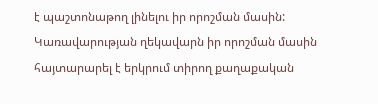է պաշտոնաթող լինելու իր որոշման մասին:
Կառավարության ղեկավարն իր որոշման մասին հայտարարել է երկրում տիրող քաղաքական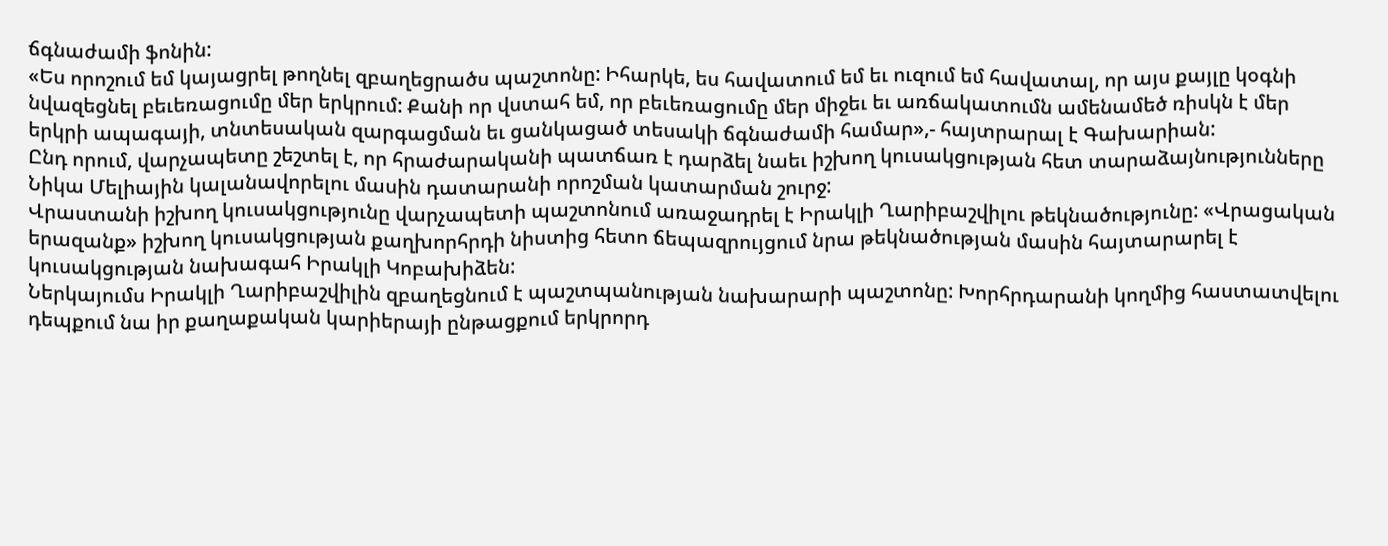ճգնաժամի ֆոնին:
«Ես որոշում եմ կայացրել թողնել զբաղեցրածս պաշտոնը: Իհարկե, ես հավատում եմ եւ ուզում եմ հավատալ, որ այս քայլը կօգնի նվազեցնել բեւեռացումը մեր երկրում: Քանի որ վստահ եմ, որ բեւեռացումը մեր միջեւ եւ առճակատումն ամենամեծ ռիսկն է մեր երկրի ապագայի, տնտեսական զարգացման եւ ցանկացած տեսակի ճգնաժամի համար»,- հայտրարալ է Գախարիան:
Ընդ որում, վարչապետը շեշտել է, որ հրաժարականի պատճառ է դարձել նաեւ իշխող կուսակցության հետ տարաձայնությունները Նիկա Մելիային կալանավորելու մասին դատարանի որոշման կատարման շուրջ:
Վրաստանի իշխող կուսակցությունը վարչապետի պաշտոնում առաջադրել է Իրակլի Ղարիբաշվիլու թեկնածությունը: «Վրացական երազանք» իշխող կուսակցության քաղխորհրդի նիստից հետո ճեպազրույցում նրա թեկնածության մասին հայտարարել է կուսակցության նախագահ Իրակլի Կոբախիձեն:
Ներկայումս Իրակլի Ղարիբաշվիլին զբաղեցնում է պաշտպանության նախարարի պաշտոնը: Խորհրդարանի կողմից հաստատվելու դեպքում նա իր քաղաքական կարիերայի ընթացքում երկրորդ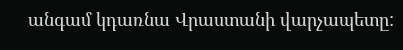անգամ կդառնա Վրաստանի վարչապետը: